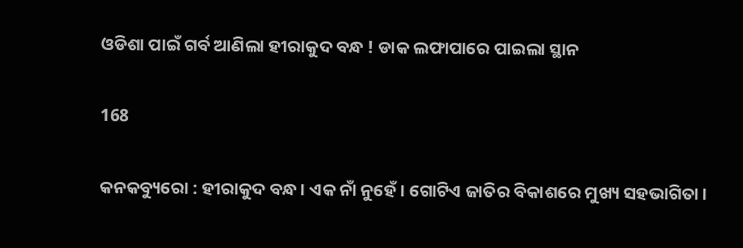ଓଡିଶା ପାଇଁ ଗର୍ବ ଆଣିଲା ହୀରାକୁଦ ବନ୍ଧ ! ଡାକ ଲଫାପାରେ ପାଇଲା ସ୍ଥାନ

168

କନକବ୍ୟୁରୋ : ହୀରାକୁଦ ବନ୍ଧ । ଏକ ନାଁ ନୁହେଁ । ଗୋଟିଏ ଜାତିର ବିକାଶରେ ମୁଖ୍ୟ ସହଭାଗିତା ।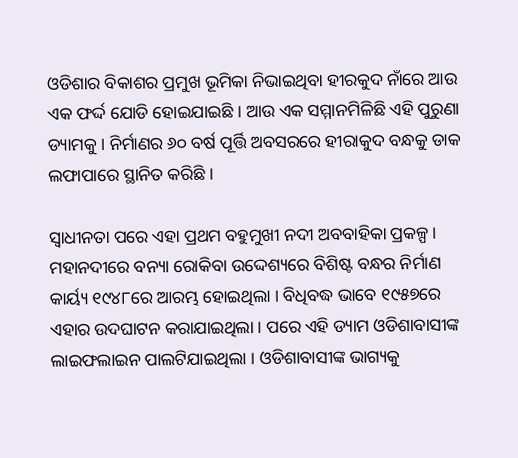ଓଡିଶାର ବିକାଶର ପ୍ରମୁଖ ଭୂମିକା ନିଭାଇଥିବା ହୀରକୁଦ ନାଁରେ ଆଉ ଏକ ଫର୍ଦ୍ଦ ଯୋଡି ହୋଇଯାଇଛି । ଆଉ ଏକ ସମ୍ମାନମିଳିଛି ଏହି ପୁରୁଣା ଡ୍ୟାମକୁ । ନିର୍ମାଣର ୬୦ ବର୍ଷ ପୂର୍ତ୍ତି ଅବସରରେ ହୀରାକୁଦ ବନ୍ଧକୁ ଡାକ ଲଫାପାରେ ସ୍ଥାନିତ କରିଛି ।

ସ୍ୱାଧୀନତା ପରେ ଏହା ପ୍ରଥମ ବହୁମୁଖୀ ନଦୀ ଅବବାହିକା ପ୍ରକଳ୍ପ । ମହାନଦୀରେ ବନ୍ୟା ରୋକିବା ଉଦ୍ଦେଶ୍ୟରେ ବିଶିଷ୍ଟ ବନ୍ଧର ନିର୍ମାଣ କାର୍ୟ୍ୟ ୧୯୪୮ରେ ଆରମ୍ଭ ହୋଇଥିଲା । ବିଧିବଦ୍ଧ ଭାବେ ୧୯୫୭ରେ ଏହାର ଉଦଘାଟନ କରାଯାଇଥିଲା । ପରେ ଏହି ଡ୍ୟାମ ଓଡିଶାବାସୀଙ୍କ ଲାଇଫଲାଇନ ପାଲଟିଯାଇଥିଲା । ଓଡିଶାବାସୀଙ୍କ ଭାଗ୍ୟକୁ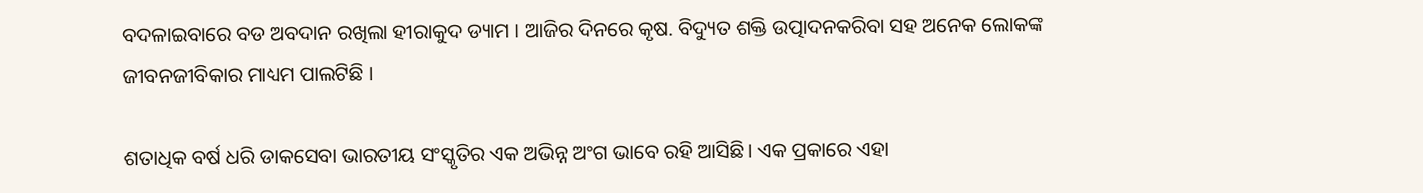ବଦଳାଇବାରେ ବଡ ଅବଦାନ ରଖିଲା ହୀରାକୁଦ ଡ୍ୟାମ । ଆଜିର ଦିନରେ କୃଷ. ବିଦ୍ୟୁତ ଶକ୍ତି ଉତ୍ପାଦନକରିବା ସହ ଅନେକ ଲୋକଙ୍କ ଜୀବନଜୀବିକାର ମାଧ୍ୟମ ପାଲଟିଛି ।

ଶତାଧିକ ବର୍ଷ ଧରି ଡାକସେବା ଭାରତୀୟ ସଂସ୍କୃତିର ଏକ ଅଭିନ୍ନ ଅଂଗ ଭାବେ ରହି ଆସିଛି। ଏକ ପ୍ରକାରେ ଏହା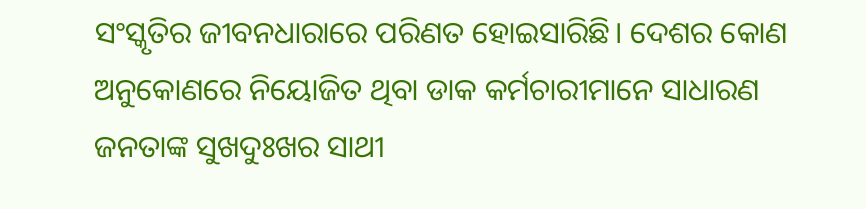ସଂସ୍କୃତିର ଜୀବନଧାରାରେ ପରିଣତ ହୋଇସାରିଛି। ଦେଶର କୋଣ ଅନୁକୋଣରେ ନିୟୋଜିତ ଥିବା ଡାକ କର୍ମଚାରୀମାନେ ସାଧାରଣ ଜନତାଙ୍କ ସୁଖଦୁଃଖର ସାଥୀ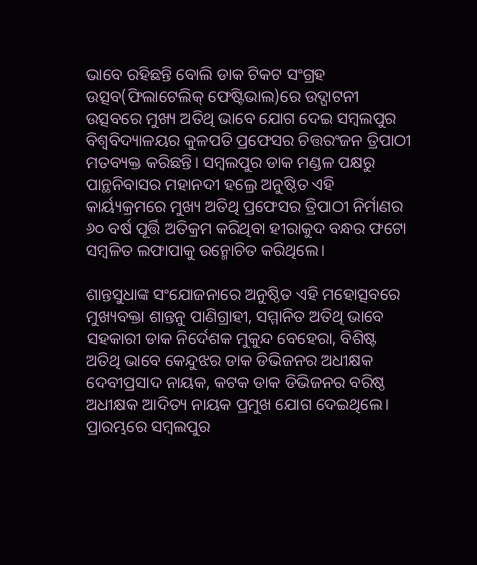ଭାବେ ରହିଛନ୍ତି ବୋଲି ଡାକ ଟିକଟ ସଂଗ୍ରହ ଉତ୍ସବ(ଫିଲାଟେଲିକ୍ ଫେଷ୍ଟିଭାଲ)ରେ ଉଦ୍ଘାଟନୀ ଉତ୍ସବରେ ମୁଖ୍ୟ ଅତିଥି ଭାବେ ଯୋଗ ଦେଇ ସମ୍ବଲପୁର ବିଶ୍ୱବିଦ୍ୟାଳୟର କୁଳପତି ପ୍ରଫେସର ଚିତ୍ତରଂଜନ ତ୍ରିପାଠୀ ମତବ୍ୟକ୍ତ କରିଛନ୍ତି। ସମ୍ବଲପୁର ଡାକ ମଣ୍ଡଳ ପକ୍ଷରୁ ପାନ୍ଥନିବାସର ମହାନଦୀ ହଲ୍ରେ ଅନୁଷ୍ଠିତ ଏହି କାର୍ୟ୍ୟକ୍ରମରେ ମୁଖ୍ୟ ଅତିଥି ପ୍ରଫେସର ତ୍ରିପାଠୀ ନିର୍ମାଣର ୬୦ ବର୍ଷ ପୂର୍ତ୍ତି ଅତିକ୍ରମ କରିଥିବା ହୀରାକୁଦ ବନ୍ଧର ଫଟୋ ସମ୍ବଳିତ ଲଫାପାକୁ ଉନ୍ମୋଚିତ କରିଥିଲେ।

ଶାନ୍ତସୁଧାଙ୍କ ସଂଯୋଜନାରେ ଅନୁଷ୍ଠିତ ଏହି ମହୋତ୍ସବରେ ମୁଖ୍ୟବକ୍ତା ଶାନ୍ତନୁ ପାଣିଗ୍ରାହୀ, ସମ୍ମାନିତ ଅତିଥି ଭାବେ ସହକାରୀ ଡାକ ନିର୍ଦେଶକ ମୁକୁନ୍ଦ ବେହେରା, ବିଶିଷ୍ଟ ଅତିଥି ଭାବେ କେନ୍ଦୁଝର ଡାକ ଡିଭିଜନର ଅଧୀକ୍ଷକ ଦେବୀପ୍ରସାଦ ନାୟକ, କଟକ ଡାକ ଡିଭିଜନର ବରିଷ୍ଠ ଅଧୀକ୍ଷକ ଆଦିତ୍ୟ ନାୟକ ପ୍ରମୁଖ ଯୋଗ ଦେଇଥିଲେ। ପ୍ରାରମ୍ଭରେ ସମ୍ବଲପୁର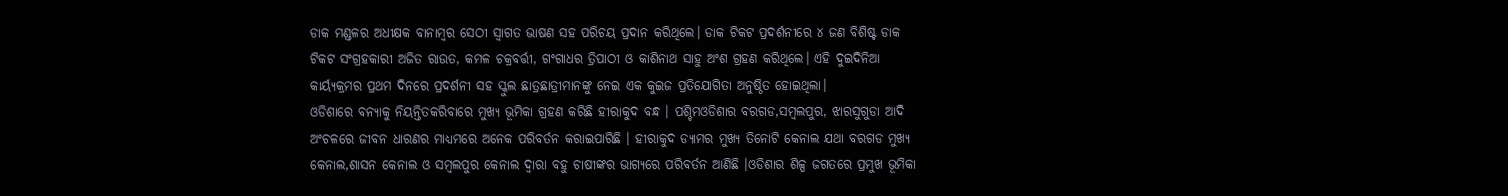ଡାକ ମଣ୍ଡଳର ଅଧୀକ୍ଷକ ବାନାମ୍ବର ସେଠୀ ସ୍ୱାଗତ ଭାଷଣ ସହ ପରିଚୟ ପ୍ରଦାନ କରିଥିଲେ। ଡାକ ଟିକଟ ପ୍ରଦର୍ଶନୀରେ ୪ ଜଣ ବିଶିଷ୍ଟ ଡାକ ଟିକଟ ସଂଗ୍ରହକାରୀ ଅଜିତ ରାଉତ, କମଳ ଚକ୍ରବର୍ତ୍ତୀ, ଗଂଗାଧର ତ୍ରିପାଠୀ ଓ କାଶିନାଥ ସାହୁ ଅଂଶ ଗ୍ରହଣ କରିଥିଲେ। ଏହି ଦୁଇଦିନିଆ କାର୍ୟ୍ୟକ୍ରମର ପ୍ରଥମ ଦିନରେ ପ୍ରଦର୍ଶନୀ ସହ ସ୍କୁଲ ଛାତ୍ରଛାତ୍ରୀମାନଙ୍କୁ ନେଇ ଏକ କୁଇଜ ପ୍ରତିଯୋଗିତା ଅନୁଷ୍ଠିତ ହୋଇଥିଲା।
ଓଡିଶାରେ ବନ୍ୟାକୁ ନିୟନ୍ତିତକରିବାରେ ମୁଖ୍ୟ ଭୂମିକା ଗ୍ରହଣ କରିଛି ହୀରାକୁଦ ବନ୍ଧ । ପଶ୍ଚିମଓଡିଶାର ବରଗଡ,ସମ୍ବଲପୁର, ଝାରସୁଗୁଡା ଆଦି ଅଂଚଳରେ ଜୀବନ ଧାରଣର ମାଧ୍ୟମରେ ଅନେକ ପରିବର୍ତନ କରାଇପାରିଛି । ହୀରାକୁଦ ଡ୍ୟାମର ମୁଖ୍ୟ ତିନୋଟି କେନାଲ ଯଥା ବରଗଡ ମୁଖ୍ୟ କେନାଲ,ଶାସନ କେନାଲ ଓ ସମ୍ବଲପୁର କେନାଲ ଦ୍ୱାରା ବହୁ ଚାଷୀଙ୍କର ଭାଗ୍ୟରେ ପରିବର୍ତନ ଆଣିଛି ।ଓଡିଶାର ଶିଳ୍ପ ଜଗତରେ ପ୍ରମୁଖ ଭୂମିକା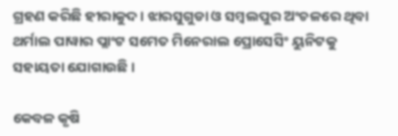ଗ୍ରହଣ କରିଛି ହୀରାକୁଦ । ଝାରସୁଗୁଡା ଓ ସମ୍ବଲପୁର ଅଂଚଳରେ ଥିବା ଥର୍ମାଲ ପାୱାର ପ୍ଲାଂଟ ସମେତ ମିନେରାଲ ପ୍ରୋସେସିଂ ୟୁନିଟକୁ ସହାୟତା ଯୋଗାଉଛି ।

କେବଳ କୃଷି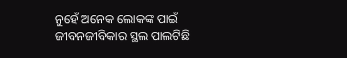ନୁହେଁ ଅନେକ ଲୋକଙ୍କ ପାଇଁ ଜୀବନଜୀବିକାର ସ୍ଥଲ ପାଲଟିଛି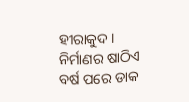ହୀରାକୁଦ । ନିର୍ମାଣର ଷାଠିଏ ବର୍ଷ ପରେ ଡାକ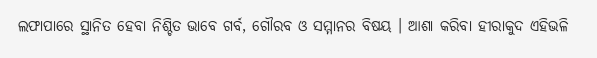ଲଫାପାରେ ସ୍ଥାନିତ ହେବା ନିଶ୍ଚିତ ଭାବେ ଗର୍ବ, ଗୌରବ ଓ ସମ୍ମାନର ବିଷୟ । ଆଶା କରିବା ହୀରାକୁଦ ଏହିଭଳି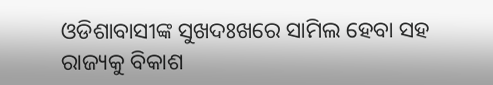ଓଡିଶାବାସୀଙ୍କ ସୁଖଦଃଖରେ ସାମିଲ ହେବା ସହ ରାଜ୍ୟକୁ ବିକାଶ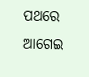ପଥରେ ଆଗେଇ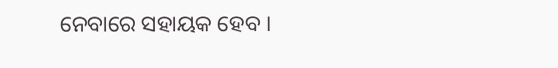ନେବାରେ ସହାୟକ ହେବ ।